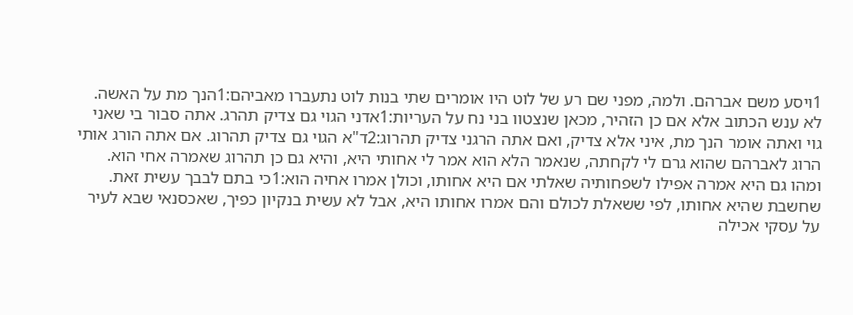1ויסע משם אברהם. ולמה, מפני שם רע של לוט היו אומרים שתי בנות לוט נתעברו מאביהם:1הנך מת על האשה. לא ענש הכתוב אלא אם כן הזהיר, מכאן שנצטוו בני נח על העריות:1אדני הגוי גם צדיק תהרג. אתה סבור בי שאני גוי ואתה אומר הנך מת, איני אלא צדיק, ואם אתה הרגני צדיק תהרוג:2ד"א הגוי גם צדיק תהרוג. אם אתה הורג אותי הרוג לאברהם שהוא גרם לי לקחתה, שנאמר הלא הוא אמר לי אחותי היא, והיא גם כן תהרוג שאמרה אחי הוא. ומהו גם היא אמרה אפילו לשפחותיה שאלתי אם היא אחותו, וכולן אמרו אחיה הוא:1כי בתם לבבך עשית זאת. שחשבת שהיא אחותו, לפי ששאלת לכולם והם אמרו אחותו היא, אבל לא עשית בנקיון כפיך, שאכסנאי שבא לעיר על עסקי אכילה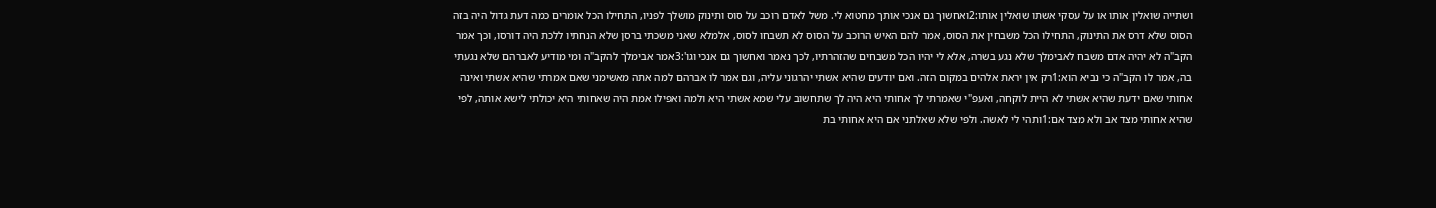ושתייה שואלין אותו או על עסקי אשתו שואלין אותו:2ואחשוך גם אנכי אותך מחטוא לי. משל לאדם רוכב על סוס ותינוק מושלך לפניו, התחילו הכל אומרים כמה דעת גדול היה בזה הסוס שלא דרס את התינוק, התחילו הכל משבחין את הסוס, אמר להם האיש הרוכב על הסוס לא תשבחו לסוס, אלמלא שאני משכתי ברסן שלא הנחתיו ללכת היה דורסו, וכך אמר הקב"ה לא יהיה אדם משבח לאבימלך שלא נגע בשרה, אלא לי יהיו הכל משבחים שהזהרתיו, לכך נאמר ואחשוך גם אנכי וגו':3אמר אבימלך להקב"ה ומי מודיע לאברהם שלא נגעתי בה, אמר לו הקב"ה כי נביא הוא:1רק אין יראת אלהים במקום הזה. ואם יודעים שהיא אשתי יהרגוני עליה, וגם אמר לו אברהם למה אתה מאשימני שאם אמרתי שהיא אשתי ואינה אחותי שאם ידעת שהיא אשתי לא היית לוקחה, ואעפ"י שאמרתי לך אחותי היא היה לך שתחשוב עלי שמא אשתי היא ולמה ואפילו אמת היה שאחותי היא יכולתי לישא אותה, לפי שהיא אחותי מצד אב ולא מצד אם:1ותהי לי לאשה. ולפי שלא שאלתני אם היא אחותי בת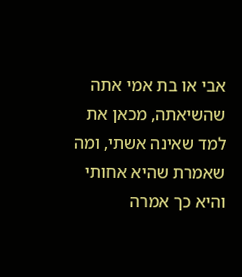אבי או בת אמי אתה שהשיאתה, מכאן את למד שאינה אשתי, ומה שאמרת שהיא אחותי והיא כך אמרה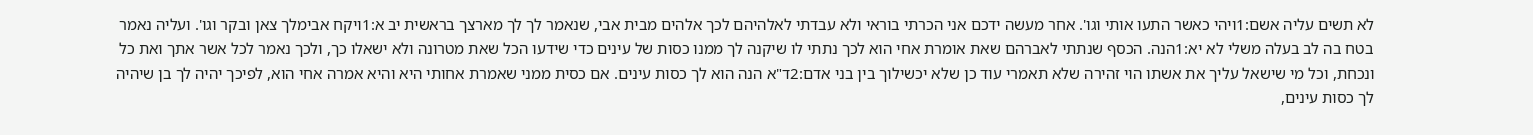לא תשים עליה אשם:1ויהי כאשר התעו אותי וגו'. אחר מעשה ידכם אני הכרתי בוראי ולא עבדתי לאלהיהם לכך אלהים מבית אבי, שנאמר לך לך מארצך בראשית יב א:1ויקח אבימלך צאן ובקר וגו'. ועליה נאמר בטח בה לב בעלה משלי לא יא:1הנה. הכסף שנתתי לאברהם שאת אומרת אחי הוא לכך נתתי לו שיקנה לך ממנו כסות של עינים כדי שידעו הכל שאת מטרונה ולא ישאלו כך, ולכך נאמר לכל אשר אתך ואת כל ונכחת, וכל מי שישאל עליך את אשתו הוי זהירה שלא תאמרי עוד כן שלא יכשילוך בין בני אדם:2ד"א הנה הוא לך כסות עינים. אם כסית ממני שאמרת אחותי היא והיא אמרה אחי הוא, לפיכך יהיה לך בן שיהיה לך כסות עינים,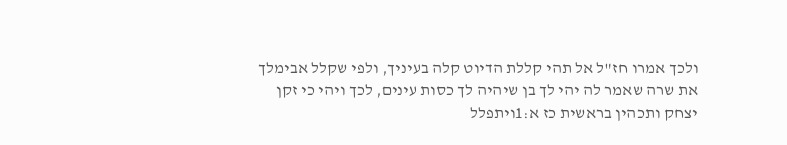ולכך אמרו חז"ל אל תהי קללת הדיוט קלה בעיניך, ולפי שקלל אבימלך את שרה שאמר לה יהי לך בן שיהיה לך כסות עינים, לכך ויהי כי זקן יצחק ותכהין בראשית כז א:1ויתפלל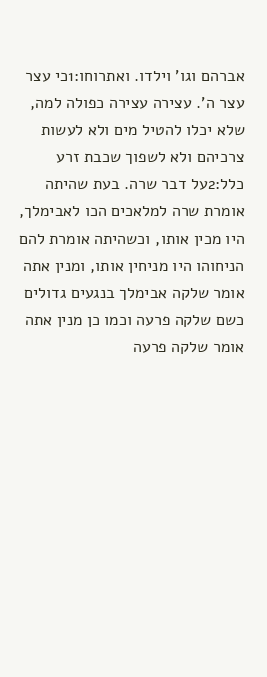אברהם וגו' וילדו. ואתרוחו:1כי עצר עצר ה'. עצירה עצירה כפולה למה, שלא יכלו להטיל מים ולא לעשות צרכיהם ולא לשפוך שכבת זרע כלל:2על דבר שרה. בעת שהיתה אומרת שרה למלאכים הכו לאבימלך, היו מכין אותו, וכשהיתה אומרת להם הניחוהו היו מניחין אותו, ומנין אתה אומר שלקה אבימלך בנגעים גדולים כשם שלקה פרעה וכמו כן מנין אתה אומר שלקה פרעה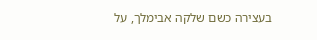בעצירה כשם שלקה אבימלך, על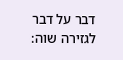דבר על דבר לגזירה שוה: